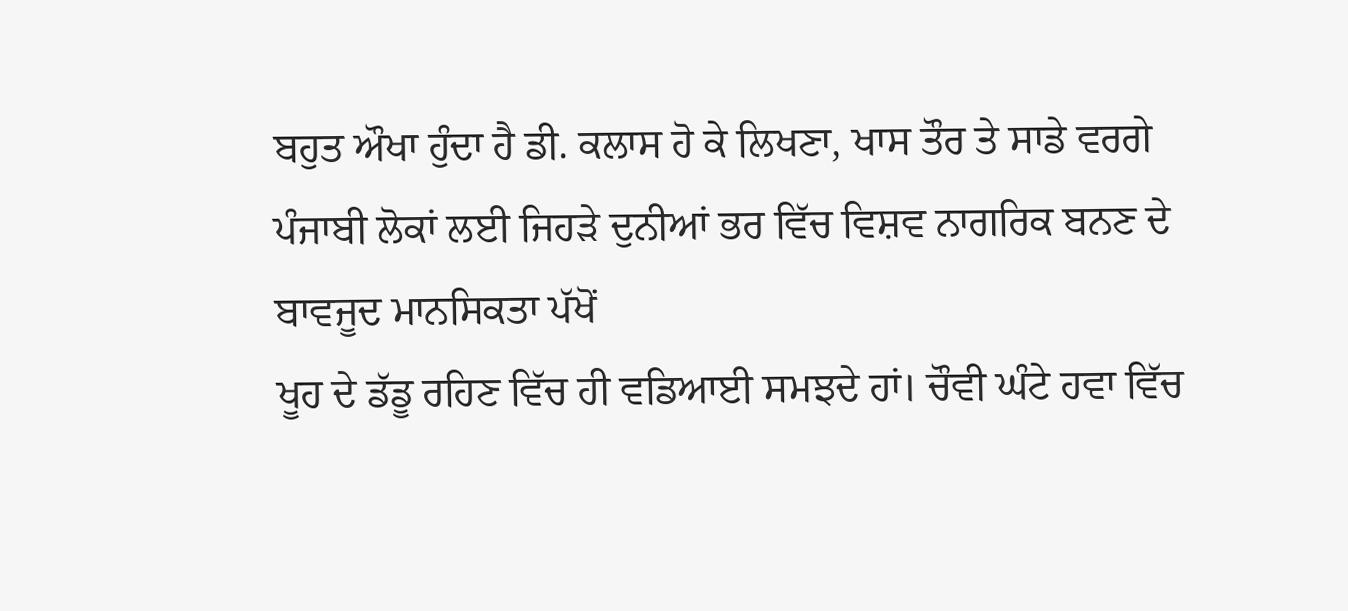ਬਹੁਤ ਔਖਾ ਹੁੰਦਾ ਹੈ ਡੀ. ਕਲਾਸ ਹੋ ਕੇ ਲਿਖਣਾ, ਖਾਸ ਤੌਰ ਤੇ ਸਾਡੇ ਵਰਗੇ
ਪੰਜਾਬੀ ਲੋਕਾਂ ਲਈ ਜਿਹੜੇ ਦੁਨੀਆਂ ਭਰ ਵਿੱਚ ਵਿਸ਼ਵ ਨਾਗਰਿਕ ਬਨਣ ਦੇ ਬਾਵਜੂਦ ਮਾਨਸਿਕਤਾ ਪੱਖੋਂ
ਖੂਹ ਦੇ ਡੱਡੂ ਰਹਿਣ ਵਿੱਚ ਹੀ ਵਡਿਆਈ ਸਮਝਦੇ ਹਾਂ। ਚੌਵੀ ਘੰਟੇ ਹਵਾ ਵਿੱਚ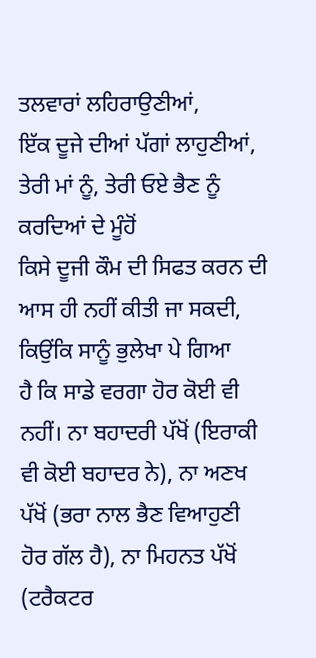ਤਲਵਾਰਾਂ ਲਹਿਰਾਉਣੀਆਂ,
ਇੱਕ ਦੂਜੇ ਦੀਆਂ ਪੱਗਾਂ ਲਾਹੁਣੀਆਂ, ਤੇਰੀ ਮਾਂ ਨੂੰ, ਤੇਰੀ ਓਏ ਭੈਣ ਨੂੰ ਕਰਦਿਆਂ ਦੇ ਮੂੰਹੋਂ
ਕਿਸੇ ਦੂਜੀ ਕੌਮ ਦੀ ਸਿਫਤ ਕਰਨ ਦੀ ਆਸ ਹੀ ਨਹੀਂ ਕੀਤੀ ਜਾ ਸਕਦੀ, ਕਿਉਂਕਿ ਸਾਨੂੰ ਭੁਲੇਖਾ ਪੇ ਗਿਆ
ਹੈ ਕਿ ਸਾਡੇ ਵਰਗਾ ਹੋਰ ਕੋਈ ਵੀ ਨਹੀਂ। ਨਾ ਬਹਾਦਰੀ ਪੱਖੋਂ (ਇਰਾਕੀ ਵੀ ਕੋਈ ਬਹਾਦਰ ਨੇ), ਨਾ ਅਣਖ
ਪੱਖੋਂ (ਭਰਾ ਨਾਲ ਭੈਣ ਵਿਆਹੁਣੀ ਹੋਰ ਗੱਲ ਹੈ), ਨਾ ਮਿਹਨਤ ਪੱਖੋਂ (ਟਰੈਕਟਰ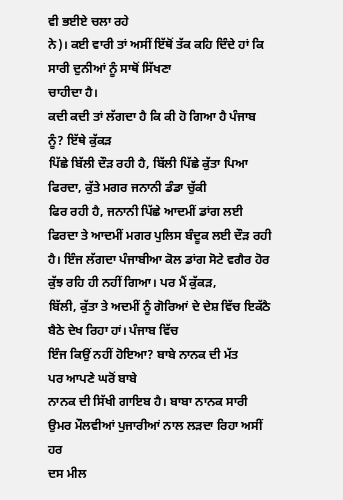ਵੀ ਭਈਏ ਚਲਾ ਰਹੇ
ਨੇ)। ਕਈ ਵਾਰੀ ਤਾਂ ਅਸੀਂ ਇੱਥੋਂ ਤੱਕ ਕਹਿ ਦਿੰਦੇ ਹਾਂ ਕਿ ਸਾਰੀ ਦੁਨੀਆਂ ਨੂੰ ਸਾਥੋਂ ਸਿੱਖਣਾ
ਚਾਹੀਦਾ ਹੈ।
ਕਦੀ ਕਦੀ ਤਾਂ ਲੱਗਦਾ ਹੈ ਕਿ ਕੀ ਹੋ ਗਿਆ ਹੈ ਪੰਜਾਬ ਨੂੰ? ਇੱਥੇ ਕੁੱਕੜ
ਪਿੱਛੇ ਬਿੱਲੀ ਦੌੜ ਰਹੀ ਹੈ, ਬਿੱਲੀ ਪਿੱਛੇ ਕੁੱਤਾ ਪਿਆ ਫਿਰਦਾ, ਕੁੱਤੇ ਮਗਰ ਜਨਾਨੀ ਡੰਡਾ ਚੁੱਕੀ
ਫਿਰ ਰਹੀ ਹੈ, ਜਨਾਨੀ ਪਿੱਛੇ ਆਦਮੀਂ ਡਾਂਗ ਲਈ ਫਿਰਦਾ ਤੇ ਆਦਮੀਂ ਮਗਰ ਪੁਲਿਸ ਬੰਦੂਕ ਲਈ ਦੌੜ ਰਹੀ
ਹੈ। ਇੰਜ ਲੱਗਦਾ ਪੰਜਾਬੀਆ ਕੋਲ ਡਾਂਗ ਸੋਟੇ ਵਗੈਰ ਹੋਰ ਕੁੱਝ ਰਹਿ ਹੀ ਨਹੀਂ ਗਿਆ। ਪਰ ਮੈਂ ਕੁੱਕੜ,
ਬਿੱਲੀ, ਕੁੱਤਾ ਤੇ ਅਦਮੀਂ ਨੂੰ ਗੋਰਿਆਂ ਦੇ ਦੇਸ਼ ਵਿੱਚ ਇਕੱਠੈ ਬੈਠੇ ਦੇਖ ਰਿਹਾ ਹਾਂ। ਪੰਜਾਬ ਵਿੱਚ
ਇੰਜ ਕਿਉਂ ਨਹੀਂ ਹੋਇਆ? ਬਾਬੇ ਨਾਨਕ ਦੀ ਮੱਤ
ਪਰ ਆਪਣੇ ਘਰੋਂ ਬਾਬੇ
ਨਾਨਕ ਦੀ ਸਿੱਖੀ ਗਾਇਬ ਹੈ। ਬਾਬਾ ਨਾਨਕ ਸਾਰੀ ਉਮਰ ਮੌਲਵੀਆਂ ਪੁਜਾਰੀਆਂ ਨਾਲ ਲੜਦਾ ਰਿਹਾ ਅਸੀਂ ਹਰ
ਦਸ ਮੀਲ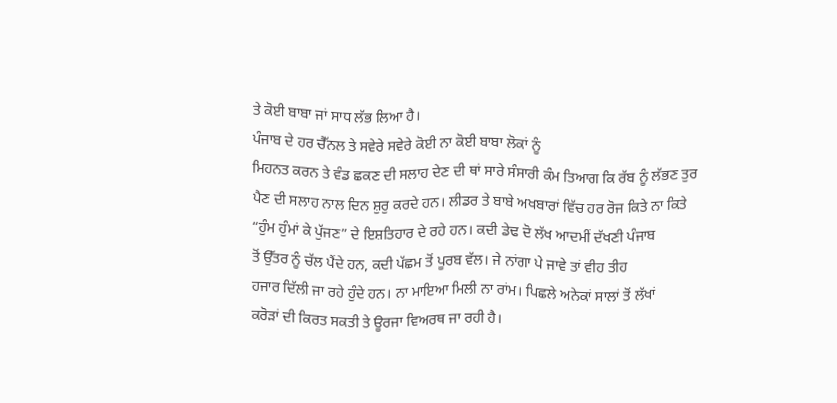ਤੇ ਕੋਈ ਬਾਬਾ ਜਾਂ ਸਾਧ ਲੱਭ ਲਿਆ ਹੈ।
ਪੰਜਾਬ ਦੇ ਹਰ ਚੈੱਨਲ ਤੇ ਸਵੇਰੇ ਸਵੇਰੇ ਕੋਈ ਨਾ ਕੋਈ ਬਾਬਾ ਲੋਕਾਂ ਨੂੰ
ਮਿਹਨਤ ਕਰਨ ਤੇ ਵੰਡ ਛਕਣ ਦੀ ਸਲਾਹ ਦੇਣ ਦੀ ਥਾਂ ਸਾਰੇ ਸੰਸਾਰੀ ਕੰਮ ਤਿਆਗ ਕਿ ਰੱਬ ਨੂੰ ਲੱਭਣ ਤੁਰ
ਪੈਣ ਦੀ ਸਲਾਹ ਨਾਲ ਦਿਨ ਸ਼ੁਰੁ ਕਰਦੇ ਹਨ। ਲੀਡਰ ਤੇ ਬਾਬੇ ਅਖਬਾਰਾਂ ਵਿੱਚ ਹਰ ਰੋਜ ਕਿਤੇ ਨਾ ਕਿਤੇ
“ਹੁੰਮ ਹੁੰਮਾਂ ਕੇ ਪੁੱਜਣ” ਦੇ ਇਸ਼ਤਿਹਾਰ ਦੇ ਰਹੇ ਹਨ। ਕਦੀ ਡੇਢ ਦੋ ਲੱਖ ਆਦਮੀਂ ਦੱਖਣੀ ਪੰਜਾਬ
ਤੋਂ ਉੱਤਰ ਨੂੰ ਚੱਲ ਪੈਂਦੇ ਹਨ, ਕਦੀ ਪੱਛਮ ਤੋਂ ਪੂਰਬ ਵੱਲ। ਜੇ ਨਾਂਗਾ ਪੇ ਜਾਵੇ ਤਾਂ ਵੀਹ ਤੀਹ
ਹਜਾਰ ਦਿੱਲੀ ਜਾ ਰਹੇ ਹੁੰਦੇ ਹਨ। ਨਾ ਮਾਇਆ ਮਿਲੀ ਨਾ ਰਾਂਮ। ਪਿਛਲੇ ਅਨੇਕਾਂ ਸਾਲਾਂ ਤੋਂ ਲੱਖਾਂ
ਕਰੋੜਾਂ ਦੀ ਕਿਰਤ ਸਕਤੀ ਤੇ ਊਰਜਾ ਵਿਅਰਥ ਜਾ ਰਹੀ ਹੈ।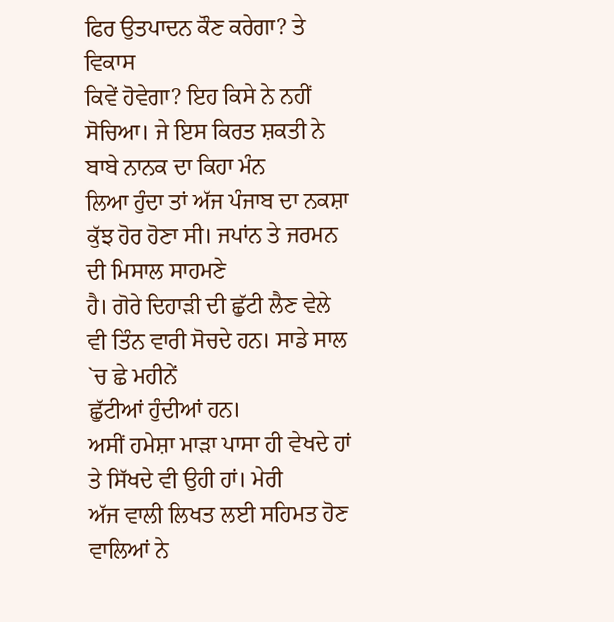ਫਿਰ ਉਤਪਾਦਨ ਕੌਣ ਕਰੇਗਾ? ਤੇ ਵਿਕਾਸ
ਕਿਵੇਂ ਹੋਵੇਗਾ? ਇਹ ਕਿਸੇ ਨੇ ਨਹੀਂ ਸੋਚਿਆ। ਜੇ ਇਸ ਕਿਰਤ ਸ਼ਕਤੀ ਨੇ ਬਾਬੇ ਨਾਨਕ ਦਾ ਕਿਹਾ ਮੰਨ
ਲਿਆ ਹੁੰਦਾ ਤਾਂ ਅੱਜ ਪੰਜਾਬ ਦਾ ਨਕਸ਼ਾ ਕੁੱਝ ਹੋਰ ਹੋਣਾ ਸੀ। ਜਪਾਂਨ ਤੇ ਜਰਮਨ ਦੀ ਮਿਸਾਲ ਸਾਹਮਣੇ
ਹੈ। ਗੋਰੇ ਦਿਹਾੜੀ ਦੀ ਛੁੱਟੀ ਲੈਣ ਵੇਲੇ ਵੀ ਤਿੰਨ ਵਾਰੀ ਸੋਚਦੇ ਹਨ। ਸਾਡੇ ਸਾਲ `ਚ ਛੇ ਮਹੀਨੇਂ
ਛੁੱਟੀਆਂ ਹੁੰਦੀਆਂ ਹਨ।
ਅਸੀਂ ਹਮੇਸ਼ਾ ਮਾੜਾ ਪਾਸਾ ਹੀ ਵੇਖਦੇ ਹਾਂ ਤੇ ਸਿੱਖਦੇ ਵੀ ਉਹੀ ਹਾਂ। ਮੇਰੀ
ਅੱਜ ਵਾਲੀ ਲਿਖਤ ਲਈ ਸਹਿਮਤ ਹੋਣ ਵਾਲਿਆਂ ਨੇ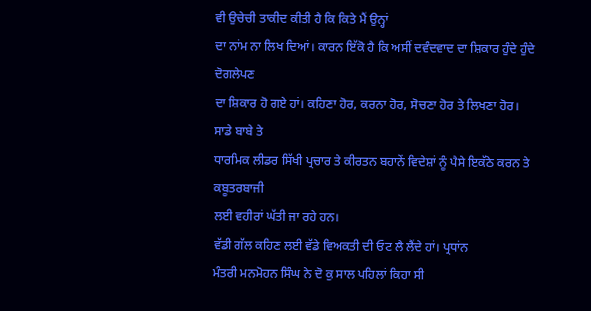ਵੀ ਉਚੇਚੀ ਤਾਕੀਦ ਕੀਤੀ ਹੈ ਕਿ ਕਿਤੇ ਮੈਂ ਉਨ੍ਹਾਂ
ਦਾ ਨਾਂਮ ਨਾ ਲਿਖ ਦਿਆਂ। ਕਾਰਨ ਇੱਕੋ ਹੈ ਕਿ ਅਸੀਂ ਦਵੰਦਵਾਦ ਦਾ ਸ਼ਿਕਾਰ ਹੁੰਦੇ ਹੁੰਦੇ ਦੋਗਲੇਪਣ
ਦਾ ਸ਼ਿਕਾਰ ਹੋ ਗਏ ਹਾਂ। ਕਹਿਣਾ ਹੋਰ, ਕਰਨਾ ਹੋਰ, ਸੋਚਣਾ ਹੋਰ ਤੇ ਲਿਖਣਾ ਹੋਰ। ਸਾਡੇ ਬਾਬੇ ਤੇ
ਧਾਰਮਿਕ ਲੀਡਰ ਸਿੱਖੀ ਪ੍ਰਚਾਰ ਤੇ ਕੀਰਤਨ ਬਹਾਨੇਂ ਵਿਦੇਸ਼ਾਂ ਨੂੰ ਪੈਸੇ ਇਕੱਠੇ ਕਰਨ ਤੇ ਕਬੂਤਰਬਾਜੀ
ਲਈ ਵਹੀਰਾਂ ਘੱਤੀ ਜਾ ਰਹੇ ਹਨ।
ਵੱਡੀ ਗੱਲ ਕਹਿਣ ਲਈ ਵੱਡੇ ਵਿਅਕਤੀ ਦੀ ਓਟ ਲੈ ਲੈਂਦੇ ਹਾਂ। ਪ੍ਰਧਾਂਨ
ਮੰਤਰੀ ਮਨਮੋਹਨ ਸਿੰਘ ਨੇ ਦੋ ਕੁ ਸਾਲ ਪਹਿਲਾਂ ਕਿਹਾ ਸੀ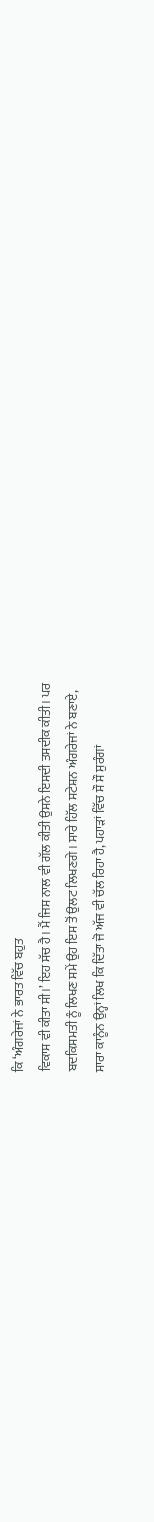ਕਿ ‘ਅੰਗਰੇਜਾਂ ਨੇ ਭਾਰਤ ਵਿੱਚ ਬਹੁਤ
ਵਿਕਾਸ ਵੀ ਕੀਤਾ ਸੀ।’ ਇਹ ਸੱਚ ਹੈ। ਮੈਂ ਜਿਸ ਨਾਲ ਵੀ ਗੱਲ ਕੀਤੀ ਉਸਨੇ ਇਸਦੀ ਤਸਦੀਕ ਕੀਤੀ। ਪਰ
ਬਦਕਿਸਮਤੀ ਨੂੰ ਲਿਖਣ ਸਮੇਂ ਉਹ ਇਸ ਤੋਂ ਉਲਟ ਲਿਖਣਗੇ। ਸਾਰੇ ਹਿੱਲ ਸਟੇਸ਼ਨ ਅੰਗਰੇਜਾਂ ਨੇ ਬਣਾਏ,
ਸਾਰਾ ਕਾਨੂੰਨ ਉਨ੍ਹਾਂ ਲਿਖ ਕਿ ਦਿੱਤਾ ਜੋ ਅੱਜ ਵੀ ਚੱਲ ਰਿਹਾ ਹੈ, ਪਹਾੜਾਂ ਵਿੱਚ ਸੌ ਸੌ ਸੁਰੰਗਾਂ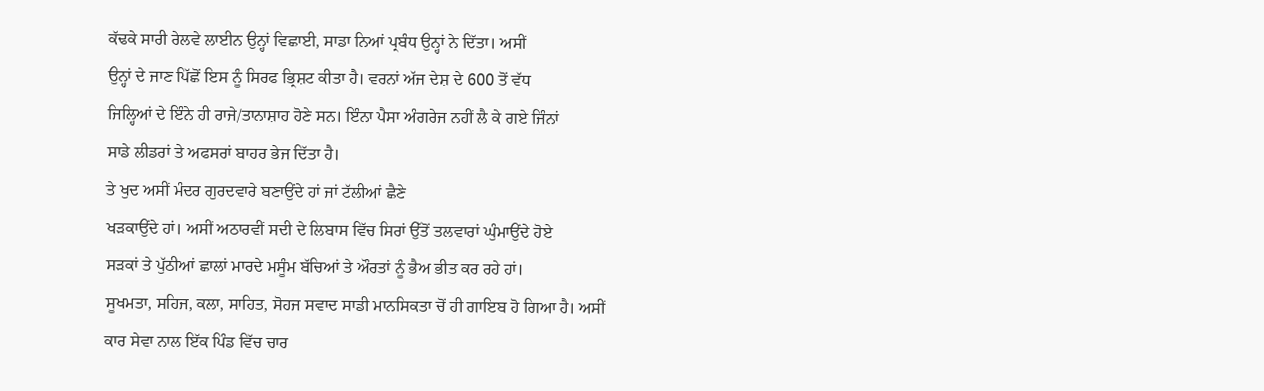ਕੱਢਕੇ ਸਾਰੀ ਰੇਲਵੇ ਲਾਈਨ ਉਨ੍ਹਾਂ ਵਿਛਾਈ, ਸਾਡਾ ਨਿਆਂ ਪ੍ਰਬੰਧ ਉਨ੍ਹਾਂ ਨੇ ਦਿੱਤਾ। ਅਸੀਂ
ਉਨ੍ਹਾਂ ਦੇ ਜਾਣ ਪਿੱਛੋਂ ਇਸ ਨੂੰ ਸਿਰਫ ਭ੍ਰਿਸ਼ਟ ਕੀਤਾ ਹੈ। ਵਰਨਾਂ ਅੱਜ ਦੇਸ਼ ਦੇ 600 ਤੋਂ ਵੱਧ
ਜਿਲ੍ਹਿਆਂ ਦੇ ਇੰਨੇ ਹੀ ਰਾਜੇ/ਤਾਨਾਸ਼ਾਹ ਹੋਣੇ ਸਨ। ਇੰਨਾ ਪੈਸਾ ਅੰਗਰੇਜ ਨਹੀਂ ਲੈ ਕੇ ਗਏ ਜਿੰਨਾਂ
ਸਾਡੇ ਲੀਡਰਾਂ ਤੇ ਅਫਸਰਾਂ ਬਾਹਰ ਭੇਜ ਦਿੱਤਾ ਹੈ।
ਤੇ ਖੁਦ ਅਸੀਂ ਮੰਦਰ ਗੁਰਦਵਾਰੇ ਬਣਾਉਂਦੇ ਹਾਂ ਜਾਂ ਟੱਲੀਆਂ ਛੈਣੇ
ਖੜਕਾਉਂਦੇ ਹਾਂ। ਅਸੀਂ ਅਠਾਰਵੀਂ ਸਦੀ ਦੇ ਲਿਬਾਸ ਵਿੱਚ ਸਿਰਾਂ ਉੱਤੋਂ ਤਲਵਾਰਾਂ ਘੁੰਮਾਉਂਦੇ ਹੋਏ
ਸੜਕਾਂ ਤੇ ਪੁੱਠੀਆਂ ਛਾਲਾਂ ਮਾਰਦੇ ਮਸੂੰਮ ਬੱਚਿਆਂ ਤੇ ਔਰਤਾਂ ਨੂੰ ਭੈਅ ਭੀਤ ਕਰ ਰਹੇ ਹਾਂ।
ਸੂਖਮਤਾ, ਸਹਿਜ, ਕਲਾ, ਸਾਹਿਤ, ਸੋਹਜ ਸਵਾਦ ਸਾਡੀ ਮਾਨਸਿਕਤਾ ਚੋਂ ਹੀ ਗਾਇਬ ਹੋ ਗਿਆ ਹੈ। ਅਸੀਂ
ਕਾਰ ਸੇਵਾ ਨਾਲ ਇੱਕ ਪਿੰਡ ਵਿੱਚ ਚਾਰ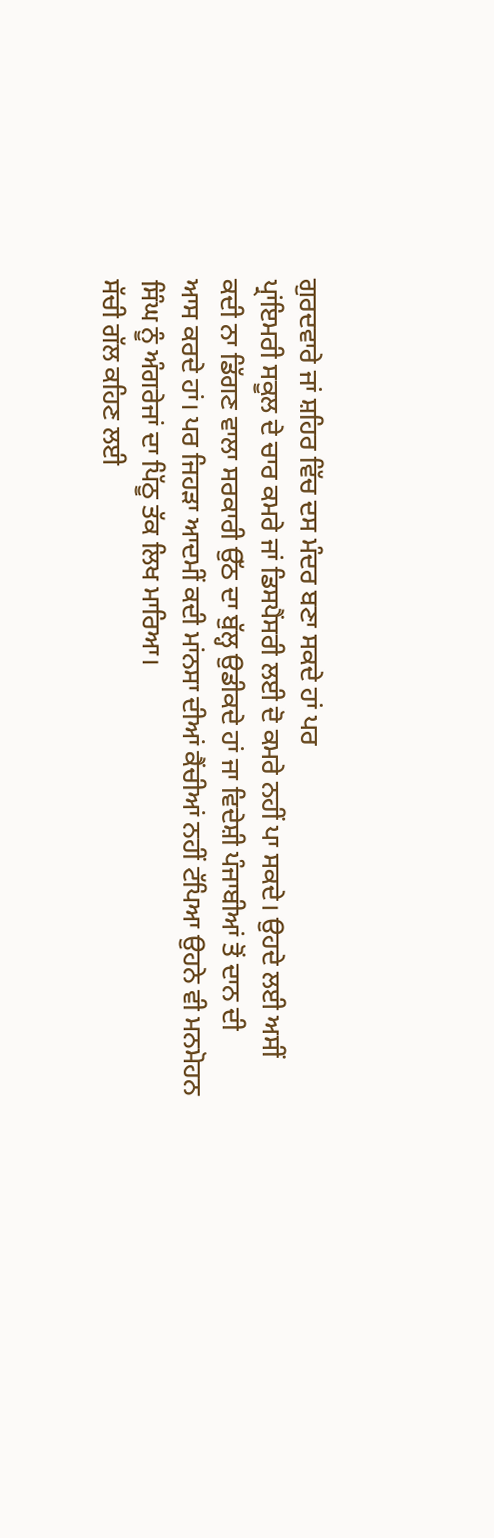ਗੁਰਦਵਾਰੇ ਜਾਂ ਸ਼ਹਿਰ ਵਿੱਚ ਦਸ ਮੰਦਰ ਬਣਾ ਸਕਦੇ ਹਾਂ ਪਰ
ਪ੍ਰਾਂਇਮਰੀ ਸਕੂਲ ਦੇ ਚਾਰ ਕਮਰੇ ਜਾਂ ਡਿਸਪੈਂਸਰੀ ਲਈ ਦੋ ਕਮਰੇ ਨਹੀਂ ਪਾ ਸਕਦੇ। ਉਹਦੇ ਲਈ ਅਸੀਂ
ਕਦੀ ਨਾ ਡਿੱਗਣ ਵਾਲਾ ਸਰਕਾਰੀ ਉੱਠ ਦਾ ਬੁੱਲ੍ਹ ਉਡੀਕਦੇ ਹਾਂ ਜਾ ਵਿਦੇਸ਼ੀ ਪੰਜਾਬੀਆਂ ਤੋਂ ਦਾਨ ਦੀ
ਆਸ ਕਰਦੇ ਹਾਂ। ਪਰ ਜਿਹੜਾ ਆਦਮੀਂ ਕਦੀ ਮਾਂਨਸਾ ਦੀਆਂ ਕੈਂਚੀਆਂ ਨਹੀਂ ਟੱਪਿਆ ਉਹਨੇ ਵੀ ਮਨਮੋਹਨ
ਸਿੰਘ ਨੂੰ ਅੰਗਰੇਜਾਂ ਦਾ ਪਿੱਠੂ ਤੱਕ ਲਿਖ ਮਾਰਿਆ।
ਸੱਚੀ ਗੱਲ ਕਹਿਣ ਲਈ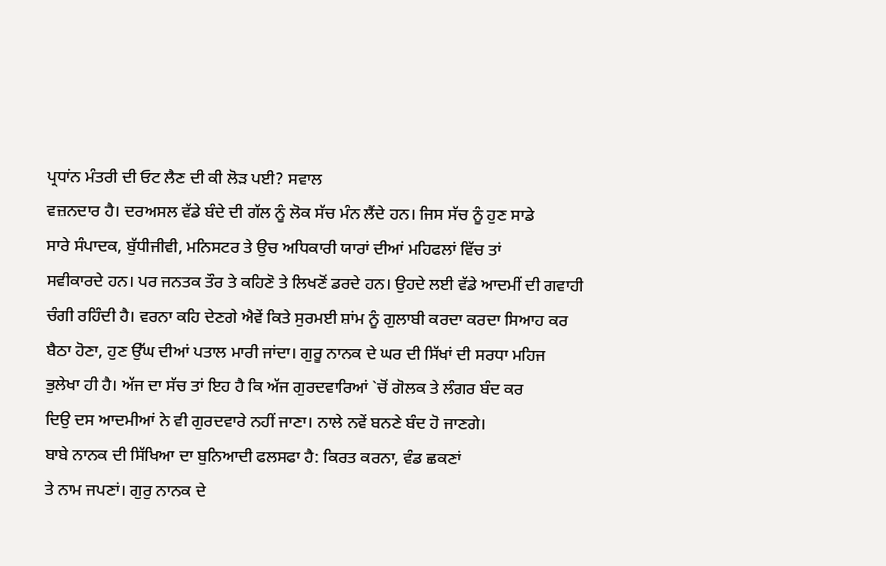ਪ੍ਰਧਾਂਨ ਮੰਤਰੀ ਦੀ ਓਟ ਲੈਣ ਦੀ ਕੀ ਲੋੜ ਪਈ? ਸਵਾਲ
ਵਜ਼ਨਦਾਰ ਹੈ। ਦਰਅਸਲ ਵੱਡੇ ਬੰਦੇ ਦੀ ਗੱਲ ਨੂੰ ਲੋਕ ਸੱਚ ਮੰਨ ਲੈਂਦੇ ਹਨ। ਜਿਸ ਸੱਚ ਨੂੰ ਹੁਣ ਸਾਡੇ
ਸਾਰੇ ਸੰਪਾਦਕ, ਬੁੱਧੀਜੀਵੀ, ਮਨਿਸਟਰ ਤੇ ਉਚ ਅਧਿਕਾਰੀ ਯਾਰਾਂ ਦੀਆਂ ਮਹਿਫਲਾਂ ਵਿੱਚ ਤਾਂ
ਸਵੀਕਾਰਦੇ ਹਨ। ਪਰ ਜਨਤਕ ਤੌਰ ਤੇ ਕਹਿਣੋ ਤੇ ਲਿਖਣੋਂ ਡਰਦੇ ਹਨ। ਉਹਦੇ ਲਈ ਵੱਡੇ ਆਦਮੀਂ ਦੀ ਗਵਾਹੀ
ਚੰਗੀ ਰਹਿੰਦੀ ਹੈ। ਵਰਨਾ ਕਹਿ ਦੇਣਗੇ ਐਵੇਂ ਕਿਤੇ ਸੁਰਮਈ ਸ਼ਾਂਮ ਨੂੰ ਗੁਲਾਬੀ ਕਰਦਾ ਕਰਦਾ ਸਿਆਹ ਕਰ
ਬੈਠਾ ਹੋਣਾ, ਹੁਣ ਉੱਘ ਦੀਆਂ ਪਤਾਲ ਮਾਰੀ ਜਾਂਦਾ। ਗੁਰੂ ਨਾਨਕ ਦੇ ਘਰ ਦੀ ਸਿੱਖਾਂ ਦੀ ਸਰਧਾ ਮਹਿਜ
ਭੁਲੇਖਾ ਹੀ ਹੈ। ਅੱਜ ਦਾ ਸੱਚ ਤਾਂ ਇਹ ਹੈ ਕਿ ਅੱਜ ਗੁਰਦਵਾਰਿਆਂ `ਚੋਂ ਗੋਲਕ ਤੇ ਲੰਗਰ ਬੰਦ ਕਰ
ਦਿਉ ਦਸ ਆਦਮੀਆਂ ਨੇ ਵੀ ਗੁਰਦਵਾਰੇ ਨਹੀਂ ਜਾਣਾ। ਨਾਲੇ ਨਵੇਂ ਬਨਣੇ ਬੰਦ ਹੋ ਜਾਣਗੇ।
ਬਾਬੇ ਨਾਨਕ ਦੀ ਸਿੱਖਿਆ ਦਾ ਬੁਨਿਆਦੀ ਫਲਸਫਾ ਹੈ: ਕਿਰਤ ਕਰਨਾ, ਵੰਡ ਛਕਣਾਂ
ਤੇ ਨਾਮ ਜਪਣਾਂ। ਗੁਰੁ ਨਾਨਕ ਦੇ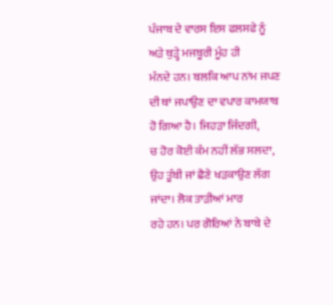ਪੰਜਾਬ ਦੇ ਵਾਰਸ ਇਸ ਫਲਸਫੇ ਨੂੰ ਅੜੇ ਥੁੜ੍ਹੇ ਮਜਬੂਰੀ ਮੂੰਹ ਹੀ
ਮੰਨਦੇ ਹਨ। ਬਲਕਿ ਆਪ ਨਾਂਮ ਜਪਣ ਦੀ ਥਾਂ ਜਪਾਉਣ ਦਾ ਵਪਾਰ ਕਾਮਯਾਬ ਹੋ ਗਿਆ ਹੈ। ਜਿਹੜਾ ਜਿੰਦਗੀ,
ਚ ਹੋਰ ਕੋਈ ਕੰਮ ਨਹੀਂ ਲੱਭ ਸਲਦਾ, ਉਹ ਤੂੰਬੀ ਜਾਂ ਛੈਣੇ ਖੜਕਾਉਣ ਲੱਗ ਜਾਂਦਾ। ਲੋਕ ਤਾੜੀਆਂ ਮਾਰ
ਰਹੇ ਹਨ। ਪਰ ਗੋਰਿਆਂ ਨੇ ਬਾਬੇ ਦੇ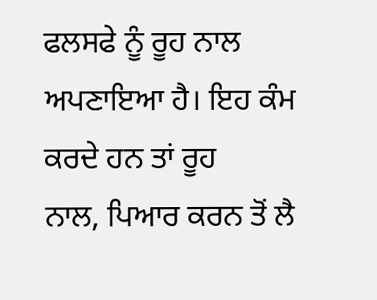ਫਲਸਫੇ ਨੂੰ ਰੂਹ ਨਾਲ ਅਪਣਾਇਆ ਹੈ। ਇਹ ਕੰਮ ਕਰਦੇ ਹਨ ਤਾਂ ਰੂਹ
ਨਾਲ, ਪਿਆਰ ਕਰਨ ਤੋਂ ਲੈ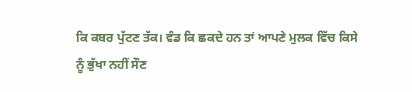ਕਿ ਕਬਰ ਪੁੱਟਣ ਤੱਕ। ਵੰਡ ਕਿ ਛਕਦੇ ਹਨ ਤਾਂ ਆਪਣੇ ਮੁਲਕ ਵਿੱਚ ਕਿਸੇ
ਨੂੰ ਭੁੱਖਾ ਨਹੀਂ ਸੌਣ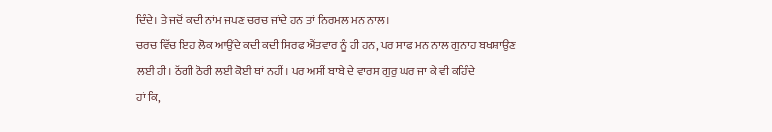ਦਿੰਦੇ। ਤੇ ਜਦੋਂ ਕਦੀ ਨਾਂਮ ਜਪਣ ਚਰਚ ਜਾਂਦੇ ਹਨ ਤਾਂ ਨਿਰਮਲ ਮਨ ਨਾਲ।
ਚਰਚ ਵਿੱਚ ਇਹ ਲੋਕ ਆਉਂਦੇ ਕਦੀ ਕਦੀ ਸਿਰਫ ਐਂਤਵਾਰ ਨੂੰ ਹੀ ਹਨ, ਪਰ ਸਾਫ ਮਨ ਨਾਲ ਗੁਨਾਹ ਬਖਸ਼ਾਉਣ
ਲਈ ਹੀ। ਠੱਗੀ ਠੋਰੀ ਲਈ ਕੋਈ ਥਾਂ ਨਹੀਂ। ਪਰ ਅਸੀਂ ਬਾਬੇ ਦੇ ਵਾਰਸ ਗੁਰੁ ਘਰ ਜਾ ਕੇ ਵੀ ਕਹਿੰਦੇ
ਹਾਂ ਕਿ,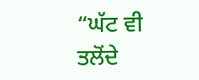“ਘੱਟ ਵੀ ਤਲੋਂਦੇ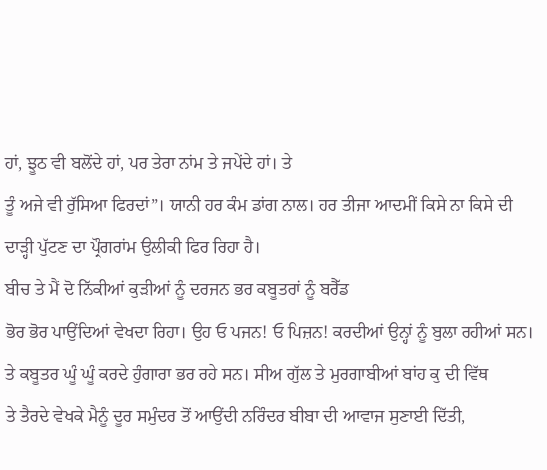ਹਾਂ, ਝੂਠ ਵੀ ਬਲੋਂਦੇ ਹਾਂ, ਪਰ ਤੇਰਾ ਨਾਂਮ ਤੇ ਜਪੇਂਦੇ ਹਾਂ। ਤੇ
ਤੂੰ ਅਜੇ ਵੀ ਰੁੱਸਿਆ ਫਿਰਦਾਂ”। ਯਾਨੀ ਹਰ ਕੰਮ ਡਾਂਗ ਨਾਲ। ਹਰ ਤੀਜਾ ਆਦਮੀਂ ਕਿਸੇ ਨਾ ਕਿਸੇ ਦੀ
ਦਾੜ੍ਹੀ ਪੁੱਟਣ ਦਾ ਪ੍ਰੌਗਰਾਂਮ ਉਲੀਕੀ ਫਿਰ ਰਿਹਾ ਹੈ।
ਬੀਚ ਤੇ ਮੈਂ ਦੋ ਨਿੱਕੀਆਂ ਕੁੜੀਆਂ ਨੂੰ ਦਰਜਨ ਭਰ ਕਬੂਤਰਾਂ ਨੂੰ ਬਰੈੱਡ
ਭੋਰ ਭੋਰ ਪਾਉਂਦਿਆਂ ਵੇਖਦਾ ਰਿਹਾ। ਉਹ ਓ ਪਜਨ! ਓ ਪਿਜ਼ਨ! ਕਰਦੀਆਂ ਉਨ੍ਹਾਂ ਨੂੰ ਬੁਲਾ ਰਹੀਆਂ ਸਨ।
ਤੇ ਕਬੂਤਰ ਘੂੰ ਘੂੰ ਕਰਦੇ ਹੁੰਗਾਰਾ ਭਰ ਰਹੇ ਸਨ। ਸੀਅ ਗੁੱਲ ਤੇ ਮੁਰਗਾਬੀਆਂ ਬਾਂਹ ਕੁ ਦੀ ਵਿੱਥ
ਤੇ ਤੈਰਦੇ ਵੇਖਕੇ ਮੈਨੂੰ ਦੂਰ ਸਮੁੰਦਰ ਤੋਂ ਆਉਂਦੀ ਨਰਿੰਦਰ ਬੀਬਾ ਦੀ ਆਵਾਜ ਸੁਣਾਈ ਦਿੱਤੀ,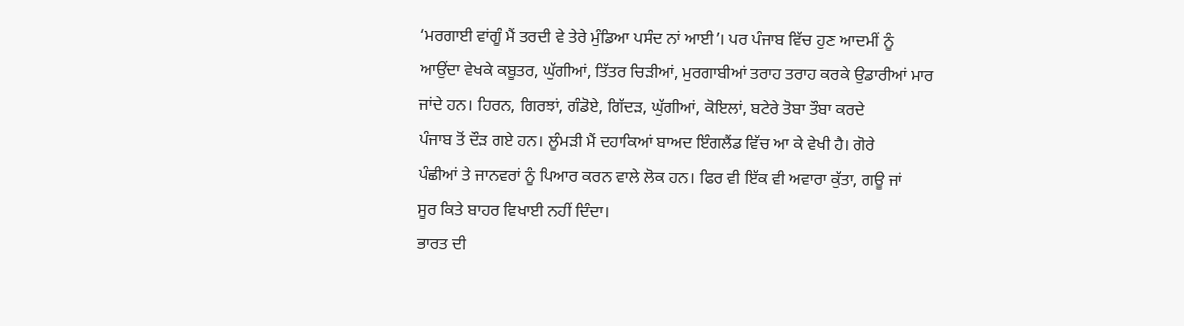‘ਮਰਗਾਈ ਵਾਂਗੂੰ ਮੈਂ ਤਰਦੀ ਵੇ ਤੇਰੇ ਮੁੰਡਿਆ ਪਸੰਦ ਨਾਂ ਆਈ’। ਪਰ ਪੰਜਾਬ ਵਿੱਚ ਹੁਣ ਆਦਮੀਂ ਨੂੰ
ਆਉਂਦਾ ਵੇਖਕੇ ਕਬੂਤਰ, ਘੁੱਗੀਆਂ, ਤਿੱਤਰ ਚਿੜੀਆਂ, ਮੁਰਗਾਬੀਆਂ ਤਰਾਹ ਤਰਾਹ ਕਰਕੇ ਉਡਾਰੀਆਂ ਮਾਰ
ਜਾਂਦੇ ਹਨ। ਹਿਰਨ, ਗਿਰਝਾਂ, ਗੰਡੋਏ, ਗਿੱਦੜ, ਘੁੱਗੀਆਂ, ਕੋਇਲਾਂ, ਬਟੇਰੇ ਤੋਬਾ ਤੌਬਾ ਕਰਦੇ
ਪੰਜਾਬ ਤੋਂ ਦੌੜ ਗਏ ਹਨ। ਲੂੰਮੜੀ ਮੈਂ ਦਹਾਕਿਆਂ ਬਾਅਦ ਇੰਗਲੈਂਡ ਵਿੱਚ ਆ ਕੇ ਵੇਖੀ ਹੈ। ਗੋਰੇ
ਪੰਛੀਆਂ ਤੇ ਜਾਨਵਰਾਂ ਨੂੰ ਪਿਆਰ ਕਰਨ ਵਾਲੇ ਲੋਕ ਹਨ। ਫਿਰ ਵੀ ਇੱਕ ਵੀ ਅਵਾਰਾ ਕੁੱਤਾ, ਗਊ ਜਾਂ
ਸੂਰ ਕਿਤੇ ਬਾਹਰ ਵਿਖਾਈ ਨਹੀਂ ਦਿੰਦਾ।
ਭਾਰਤ ਦੀ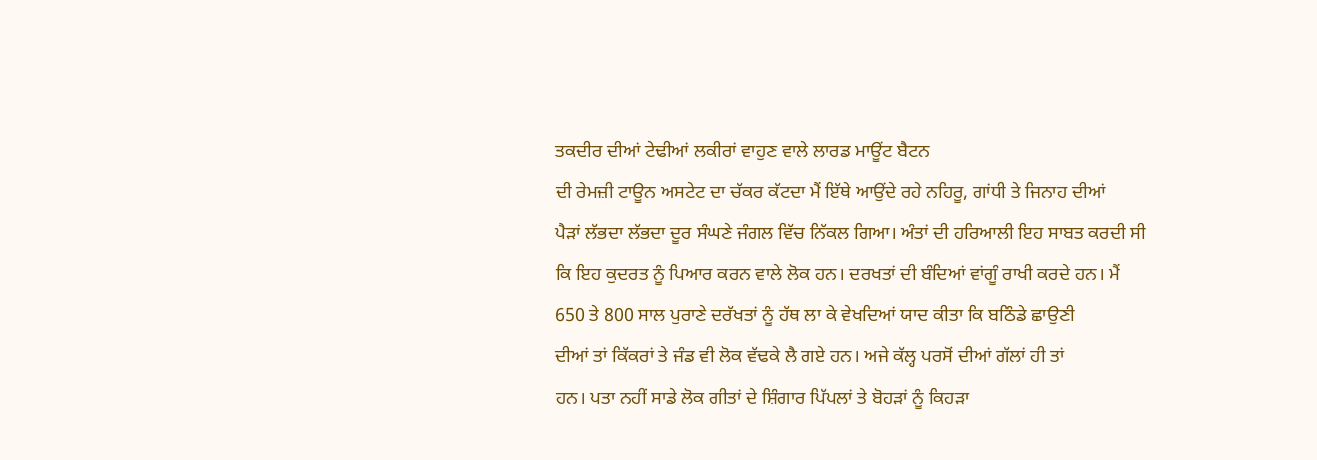ਤਕਦੀਰ ਦੀਆਂ ਟੇਢੀਆਂ ਲਕੀਰਾਂ ਵਾਹੁਣ ਵਾਲੇ ਲਾਰਡ ਮਾਊਂਟ ਬੈਟਨ
ਦੀ ਰੇਮਜ਼ੀ ਟਾਊਨ ਅਸਟੇਟ ਦਾ ਚੱਕਰ ਕੱਟਦਾ ਮੈਂ ਇੱਥੇ ਆਉਂਦੇ ਰਹੇ ਨਹਿਰੂ, ਗਾਂਧੀ ਤੇ ਜਿਨਾਹ ਦੀਆਂ
ਪੈੜਾਂ ਲੱਭਦਾ ਲੱਭਦਾ ਦੂਰ ਸੰਘਣੇ ਜੰਗਲ ਵਿੱਚ ਨਿੱਕਲ ਗਿਆ। ਅੰਤਾਂ ਦੀ ਹਰਿਆਲੀ ਇਹ ਸਾਬਤ ਕਰਦੀ ਸੀ
ਕਿ ਇਹ ਕੁਦਰਤ ਨੂੰ ਪਿਆਰ ਕਰਨ ਵਾਲੇ ਲੋਕ ਹਨ। ਦਰਖਤਾਂ ਦੀ ਬੰਦਿਆਂ ਵਾਂਗੂੰ ਰਾਖੀ ਕਰਦੇ ਹਨ। ਮੈਂ
650 ਤੇ 800 ਸਾਲ ਪੁਰਾਣੇ ਦਰੱਖਤਾਂ ਨੂੰ ਹੱਥ ਲਾ ਕੇ ਵੇਖਦਿਆਂ ਯਾਦ ਕੀਤਾ ਕਿ ਬਠਿੰਡੇ ਛਾਉਣੀ
ਦੀਆਂ ਤਾਂ ਕਿੱਕਰਾਂ ਤੇ ਜੰਡ ਵੀ ਲੋਕ ਵੱਢਕੇ ਲੈ ਗਏ ਹਨ। ਅਜੇ ਕੱਲ੍ਹ ਪਰਸੋਂ ਦੀਆਂ ਗੱਲਾਂ ਹੀ ਤਾਂ
ਹਨ। ਪਤਾ ਨਹੀਂ ਸਾਡੇ ਲੋਕ ਗੀਤਾਂ ਦੇ ਸ਼ਿੰਗਾਰ ਪਿੱਪਲਾਂ ਤੇ ਬੋਹੜਾਂ ਨੂੰ ਕਿਹੜਾ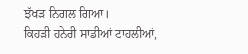ਝੱਖੜ ਨਿਗਲ ਗਿਆ।
ਕਿਹੜੀ ਹਨੇਰੀ ਸਾਡੀਆਂ ਟਾਹਲੀਆਂ,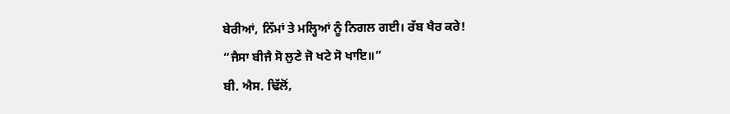ਬੇਰੀਆਂ, ਨਿੱਮਾਂ ਤੇ ਮਲ੍ਹਿਆਂ ਨੂੰ ਨਿਗਲ ਗਈ। ਰੱਬ ਖੈਰ ਕਰੇ!
“ਜੈਸਾ ਬੀਜੈ ਸੋ ਲੁਣੇ ਜੋ ਖਟੇ ਸੋ ਖਾਇ॥”
ਬੀ. ਐਸ. ਢਿੱਲੋਂ,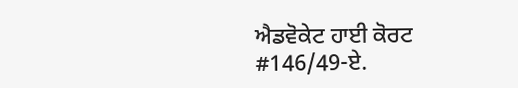ਐਡਵੋਕੇਟ ਹਾਈ ਕੋਰਟ
#146/49-ਏ.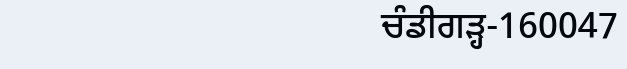ਚੰਡੀਗੜ੍ਹ-160047